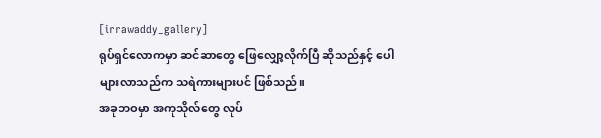[irrawaddy_gallery]
ရုပ်ရှင်လောကမှာ ဆင်ဆာတွေ ဖြေလျှော့လိုက်ပြီ ဆိုသည်နှင့် ပေါများလာသည်က သရဲကားများပင် ဖြစ်သည်။
အခုဘဝမှာ အကုသိုလ်တွေ လုပ်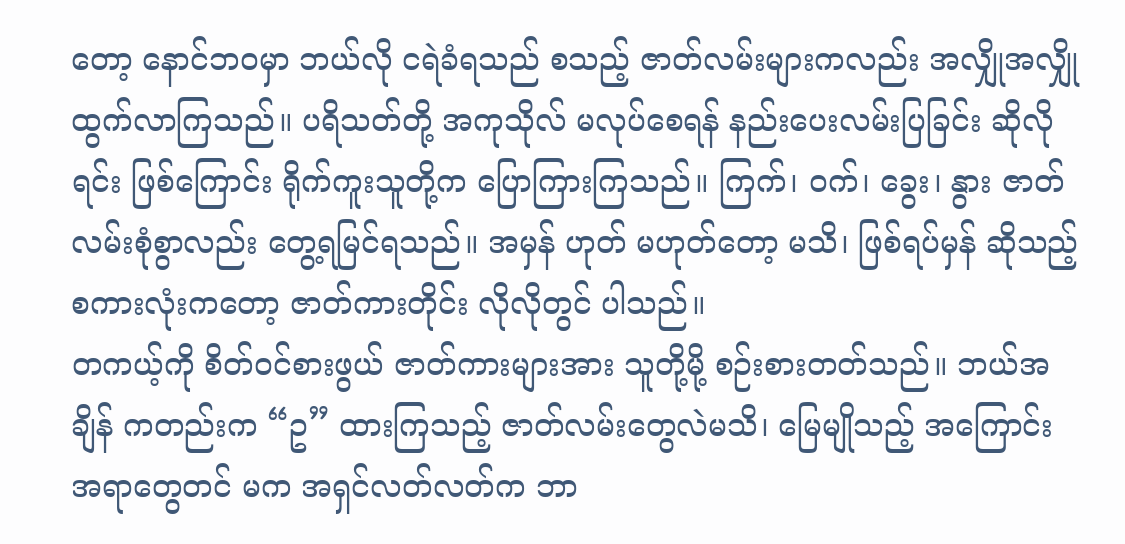တော့ နောင်ဘဝမှာ ဘယ်လို ငရဲခံရသည် စသည့် ဇာတ်လမ်းများကလည်း အလျှိုအလျှို ထွက်လာကြသည်။ ပရိသတ်တို့ အကုသိုလ် မလုပ်စေရန် နည်းပေးလမ်းပြခြင်း ဆိုလိုရင်း ဖြစ်ကြောင်း ရိုက်ကူးသူတို့က ပြောကြားကြသည်။ ကြက်၊ ဝက်၊ ခွေး၊ နွား ဇာတ်လမ်းစုံစွာလည်း တွေ့ရမြင်ရသည်။ အမှန် ဟုတ် မဟုတ်တော့ မသိ၊ ဖြစ်ရပ်မှန် ဆိုသည့် စကားလုံးကတော့ ဇာတ်ကားတိုင်း လိုလိုတွင် ပါသည်။
တကယ့်ကို စိတ်ဝင်စားဖွယ် ဇာတ်ကားများအား သူတို့မို့ စဉ်းစားတတ်သည်။ ဘယ်အချိန် ကတည်းက “ဥ” ထားကြသည့် ဇာတ်လမ်းတွေလဲမသိ၊ မြေမျိုသည့် အကြောင်းအရာတွေတင် မက အရှင်လတ်လတ်က ဘာ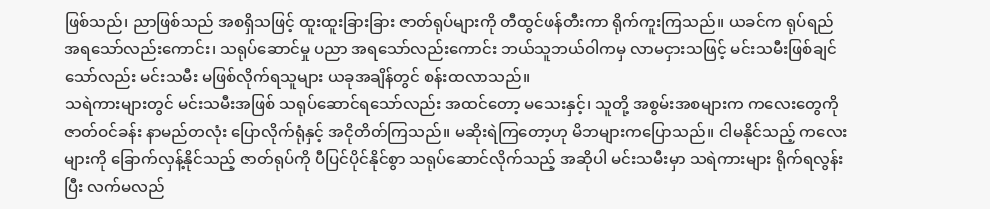ဖြစ်သည်၊ ညာဖြစ်သည် အစရှိသဖြင့် ထူးထူးခြားခြား ဇာတ်ရုပ်များကို တီထွင်ဖန်တီးကာ ရိုက်ကူးကြသည်။ ယခင်က ရုပ်ရည် အရသော်လည်းကောင်း၊ သရုပ်ဆောင်မှု ပညာ အရသော်လည်းကောင်း ဘယ်သူဘယ်ဝါကမှ လာမငှားသဖြင့် မင်းသမီးဖြစ်ချင်သော်လည်း မင်းသမီး မဖြစ်လိုက်ရသူများ ယခုအချိန်တွင် စန်းထလာသည်။
သရဲကားများတွင် မင်းသမီးအဖြစ် သရုပ်ဆောင်ရသော်လည်း အထင်တော့ မသေးနှင့်၊ သူတို့ အစွမ်းအစများက ကလေးတွေကို ဇာတ်ဝင်ခန်း နာမည်တလုံး ပြောလိုက်ရုံနှင့် အငိုတိတ်ကြသည်။ မဆိုးရဲကြတော့ဟု မိဘများကပြောသည်။ ငါမနိုင်သည့် ကလေးများကို ခြောက်လှန့်နိုင်သည့် ဇာတ်ရုပ်ကို ပီပြင်ပိုင်နိုင်စွာ သရုပ်ဆောင်လိုက်သည့် အဆိုပါ မင်းသမီးမှာ သရဲကားများ ရိုက်ရလွန်းပြီး လက်မလည်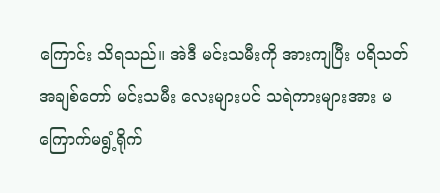ကြောင်း သိရသည်။ အဲဒီ မင်းသမီးကို အားကျပြီး ပရိသတ် အချစ်တော် မင်းသမီး လေးများပင် သရဲကားများအား မကြောက်မရွံ့ရိုက်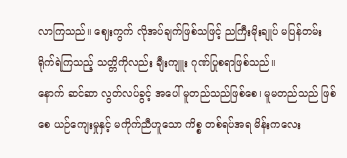လာကြသည်။ ဈေးကွက် လိုအပ်ချက်ဖြစ်သဖြင့် ညကြီးမိုးချုပ် မပြန်တမ်း ရိုက်ရဲကြသည့် သတ္တိကိုလည်း ချီးကျူး ဂုဏ်ပြုစရာဖြစ်သည်။
နောက် ဆင်ဆာ လွတ်လပ်ခွင့် အပေါ် မူတည်သည်ဖြစ်စေ၊ မူမတည်သည် ဖြစ်စေ ယဉ်ကျေးမှုနှင့် မကိုက်ညီဟူသော ကိစ္စ တစ်ရပ်အရ မိန်းကလေး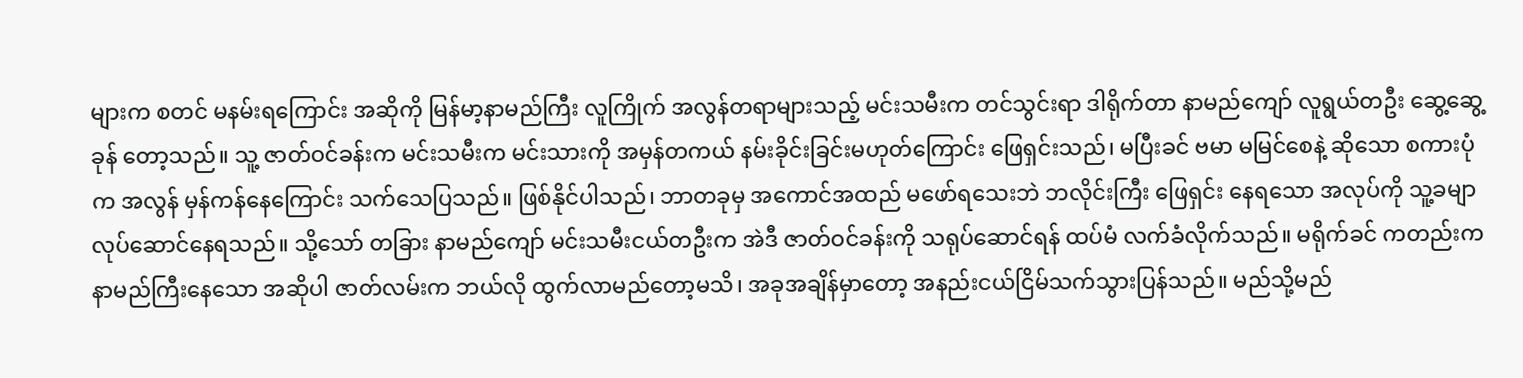များက စတင် မနမ်းရကြောင်း အဆိုကို မြန်မာ့နာမည်ကြီး လူကြိုက် အလွန်တရာများသည့် မင်းသမီးက တင်သွင်းရာ ဒါရိုက်တာ နာမည်ကျော် လူရွယ်တဦး ဆွေ့ဆွေ့ခုန် တော့သည်။ သူ့ ဇာတ်ဝင်ခန်းက မင်းသမီးက မင်းသားကို အမှန်တကယ် နမ်းခိုင်းခြင်းမဟုတ်ကြောင်း ဖြေရှင်းသည်၊ မပြီးခင် ဗမာ မမြင်စေနဲ့ ဆိုသော စကားပုံက အလွန် မှန်ကန်နေကြောင်း သက်သေပြသည်။ ဖြစ်နိုင်ပါသည်၊ ဘာတခုမှ အကောင်အထည် မဖော်ရသေးဘဲ ဘလိုင်းကြီး ဖြေရှင်း နေရသော အလုပ်ကို သူ့ခမျာ လုပ်ဆောင်နေရသည်။ သို့သော် တခြား နာမည်ကျော် မင်းသမီးငယ်တဦးက အဲဒီ ဇာတ်ဝင်ခန်းကို သရုပ်ဆောင်ရန် ထပ်မံ လက်ခံလိုက်သည်။ မရိုက်ခင် ကတည်းက နာမည်ကြီးနေသော အဆိုပါ ဇာတ်လမ်းက ဘယ်လို ထွက်လာမည်တော့မသိ၊ အခုအချိန်မှာတော့ အနည်းငယ်ငြိမ်သက်သွားပြန်သည်။ မည်သို့မည်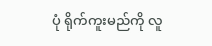ပုံ ရိုက်ကူးမည်ကို လူ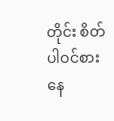တိုင်း စိတ်ပါဝင်စား နေ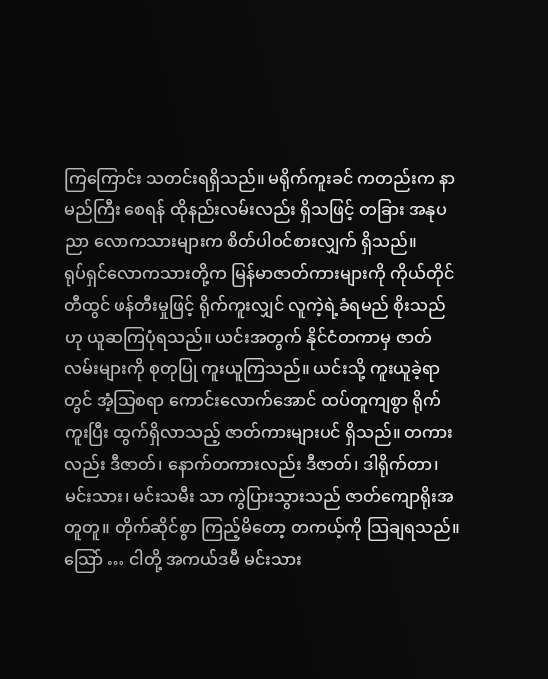ကြကြောင်း သတင်းရရှိသည်။ မရိုက်ကူးခင် ကတည်းက နာမည်ကြီး စေရန် ထိုနည်းလမ်းလည်း ရှိသဖြင့် တခြား အနုပညာ လောကသားများက စိတ်ပါဝင်စားလျှက် ရှိသည်။
ရုပ်ရှင်လောကသားတို့က မြန်မာဇာတ်ကားများကို ကိုယ်တိုင်တီထွင် ဖန်တီးမှုဖြင့် ရိုက်ကူးလျှင် လူကဲ့ရဲ့ခံရမည် စိုးသည်ဟု ယူဆကြပုံရသည်။ ယင်းအတွက် နိုင်ငံတကာမှ ဇာတ်လမ်းများကို စုတုပြု ကူးယူကြသည်။ ယင်းသို့ ကူးယူခဲ့ရာတွင် အံ့သြစရာ ကောင်းလောက်အောင် ထပ်တူကျစွာ ရိုက်ကူးပြီး ထွက်ရှိလာသည့် ဇာတ်ကားများပင် ရှိသည်။ တကားလည်း ဒီဇာတ်၊ နောက်တကားလည်း ဒီဇာတ်၊ ဒါရိုက်တာ၊ မင်းသား၊ မင်းသမီး သာ ကွဲပြားသွားသည် ဇာတ်ကျောရိုးအတူတူ။ တိုက်ဆိုင်စွာ ကြည့်မိတော့ တကယ့်ကို သြချရသည်။ သြော် … ငါတို့ အကယ်ဒမီ မင်းသား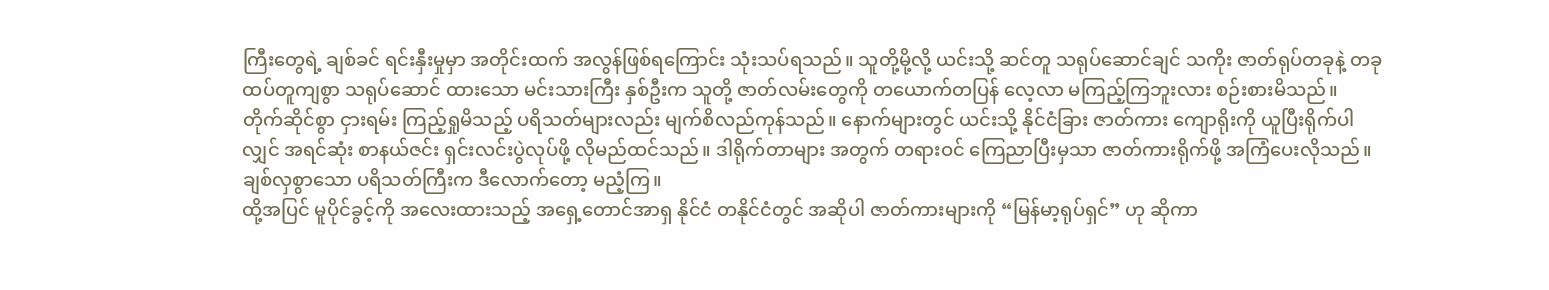ကြီးတွေရဲ့ ချစ်ခင် ရင်းနှီးမှုမှာ အတိုင်းထက် အလွန်ဖြစ်ရကြောင်း သုံးသပ်ရသည်။ သူတို့မို့လို့ ယင်းသို့ ဆင်တူ သရုပ်ဆောင်ချင် သကိုး ဇာတ်ရုပ်တခုနဲ့ တခု ထပ်တူကျစွာ သရုပ်ဆောင် ထားသော မင်းသားကြီး နှစ်ဦးက သူတို့ ဇာတ်လမ်းတွေကို တယောက်တပြန် လေ့လာ မကြည့်ကြဘူးလား စဉ်းစားမိသည်။
တိုက်ဆိုင်စွာ ငှားရမ်း ကြည့်ရှုမိသည့် ပရိသတ်များလည်း မျက်စိလည်ကုန်သည်။ နောက်များတွင် ယင်းသို့ နိုင်ငံခြား ဇာတ်ကား ကျောရိုးကို ယူပြီးရိုက်ပါလျှင် အရင်ဆုံး စာနယ်ဇင်း ရှင်းလင်းပွဲလုပ်ဖို့ လိုမည်ထင်သည်။ ဒါရိုက်တာများ အတွက် တရားဝင် ကြေညာပြီးမှသာ ဇာတ်ကားရိုက်ဖို့ အကြံပေးလိုသည်။ ချစ်လှစွာသော ပရိသတ်ကြီးက ဒီလောက်တော့ မညံ့ကြ။
ထို့အပြင် မူပိုင်ခွင့်ကို အလေးထားသည့် အရှေ့တောင်အာရှ နိုင်ငံ တနိုင်ငံတွင် အဆိုပါ ဇာတ်ကားများကို “မြန်မာ့ရုပ်ရှင်” ဟု ဆိုကာ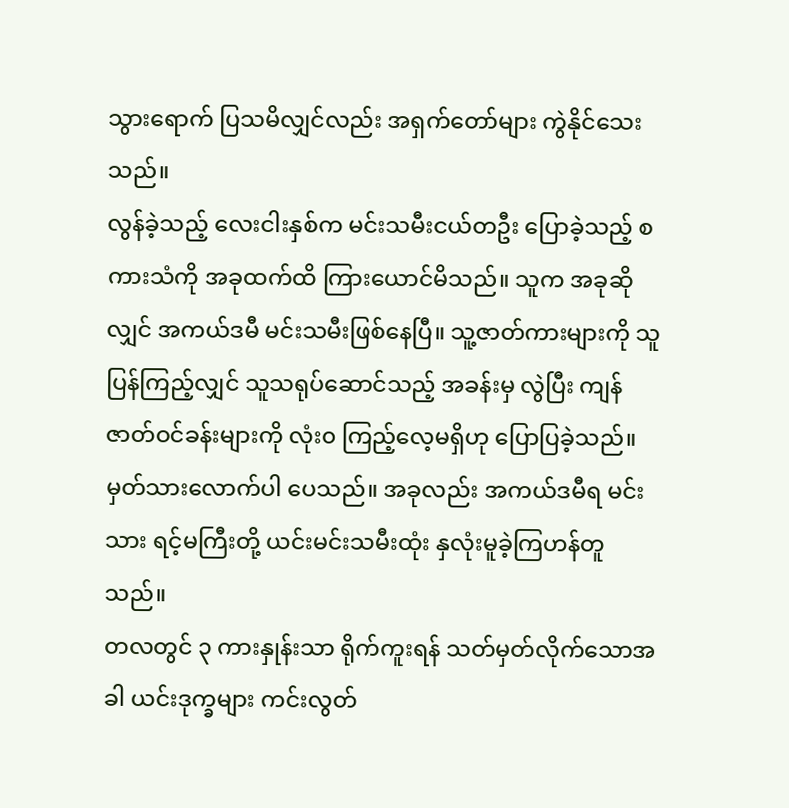သွားရောက် ပြသမိလျှင်လည်း အရှက်တော်များ ကွဲနိုင်သေးသည်။
လွန်ခဲ့သည့် လေးငါးနှစ်က မင်းသမီးငယ်တဦး ပြောခဲ့သည့် စကားသံကို အခုထက်ထိ ကြားယောင်မိသည်။ သူက အခုဆိုလျှင် အကယ်ဒမီ မင်းသမီးဖြစ်နေပြီ။ သူ့ဇာတ်ကားများကို သူ ပြန်ကြည့်လျှင် သူသရုပ်ဆောင်သည့် အခန်းမှ လွဲပြီး ကျန် ဇာတ်ဝင်ခန်းများကို လုံး၀ ကြည့်လေ့မရှိဟု ပြောပြခဲ့သည်။ မှတ်သားလောက်ပါ ပေသည်။ အခုလည်း အကယ်ဒမီရ မင်းသား ရင့်မကြီးတို့ ယင်းမင်းသမီးထုံး နှလုံးမူခဲ့ကြဟန်တူသည်။
တလတွင် ၃ ကားနှုန်းသာ ရိုက်ကူးရန် သတ်မှတ်လိုက်သောအခါ ယင်းဒုက္ခများ ကင်းလွတ်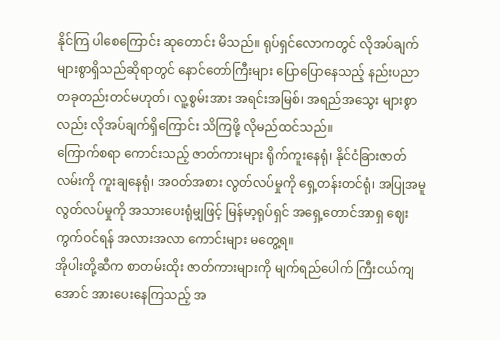နိုင်ကြ ပါစေကြောင်း ဆုတောင်း မိသည်။ ရုပ်ရှင်လောကတွင် လိုအပ်ချက် များစွာရှိသည်ဆိုရာတွင် နောင်တော်ကြီးများ ပြောပြောနေသည့် နည်းပညာ တခုတည်းတင်မဟုတ်၊ လူ့စွမ်းအား အရင်းအမြစ်၊ အရည်အသွေး များစွာလည်း လိုအပ်ချက်ရှိကြောင်း သိကြဖို့ လိုမည်ထင်သည်။
ကြောက်စရာ ကောင်းသည့် ဇာတ်ကားများ ရိုက်ကူးနေရုံ၊ နိုင်ငံခြားဇာတ်လမ်းကို ကူးချနေရုံ၊ အဝတ်အစား လွတ်လပ်မှုကို ရှေ့တန်းတင်ရုံ၊ အပြုအမူ လွတ်လပ်မှုကို အသားပေးရုံမျှဖြင့် မြန်မာ့ရုပ်ရှင် အရှေ့တောင်အာရှ ဈေးကွက်ဝင်ရန် အလားအလာ ကောင်းများ မတွေ့ရ။
အိုပါးတို့ဆီက စာတမ်းထိုး ဇာတ်ကားများကို မျက်ရည်ပေါက် ကြီးငယ်ကျအောင် အားပေးနေကြသည့် အ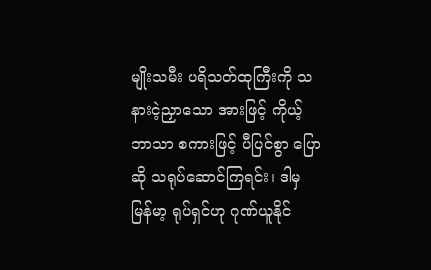မျိုးသမီး ပရိသတ်ထုကြီးကို သနားငဲ့ညှာသော အားဖြင့် ကိုယ့်ဘာသာ စကားဖြင့် ပီပြင်စွာ ပြောဆို သရုပ်ဆောင်ကြရင်း၊ ဒါမှ မြန်မာ့ ရုပ်ရှင်ဟု ဂုဏ်ယူနိုင်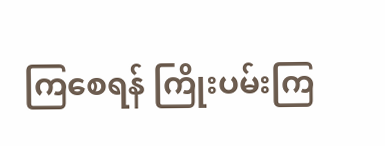ကြစေရန် ကြိုးပမ်းကြ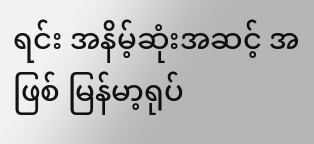ရင်း အနိမ့်ဆုံးအဆင့် အဖြစ် မြန်မာ့ရုပ်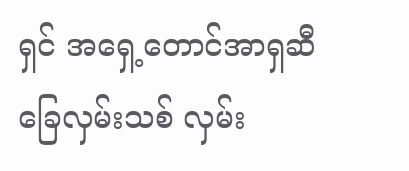ရှင် အရှေ့တောင်အာရှဆီ ခြေလှမ်းသစ် လှမ်း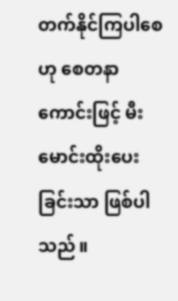တက်နိုင်ကြပါစေဟု စေတနာကောင်းဖြင့် မီးမောင်းထိုးပေးခြင်းသာ ဖြစ်ပါသည်။